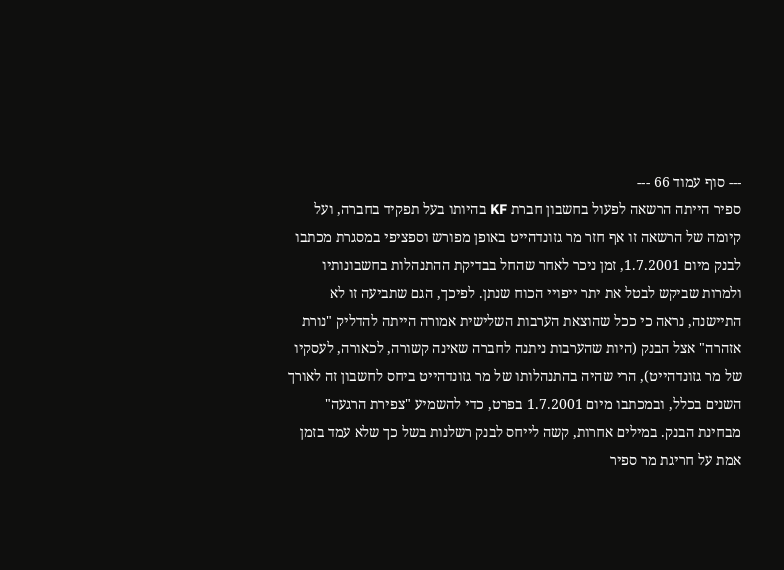--- סוף עמוד 66 ---
ספיר הייתה הרשאה לפעול בחשבון חברת KF בהיותו בעל תפקיד בחברה, ועל קיומה של הרשאה זו אף חזר מר גזונדהייט באופן מפורש וספציפי במסגרת מכתבו לבנק מיום 1.7.2001, זמן ניכר לאחר שהחל בבדיקת ההתנהלות בחשבונותיו ולמרות שביקש לבטל את יתר ייפויי הכוח שנתן. לפיכך, הגם שתביעה זו לא התיישנה, נראה כי ככל שהוצאת הערבות השלישית אמורה הייתה להדליק "נורת אזהרה" אצל הבנק (היות שהערבות ניתנה לחברה שאינה קשורה, לכאורה, לעסקיו של מר גזונדהייט), הרי שהיה בהתנהלותו של מר גזונדהייט ביחס לחשבון זה לאורך השנים בכלל, ובמכתבו מיום 1.7.2001 בפרט, כדי להשמיע "צפירת הרגעה" מבחינת הבנק. במילים אחרות, קשה לייחס לבנק רשלנות בשל כך שלא עמד בזמן אמת על חריגת מר ספיר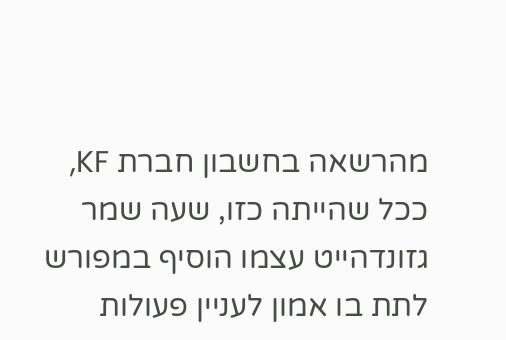מהרשאה בחשבון חברת KF, ככל שהייתה כזו, שעה שמר גזונדהייט עצמו הוסיף במפורש לתת בו אמון לעניין פעולות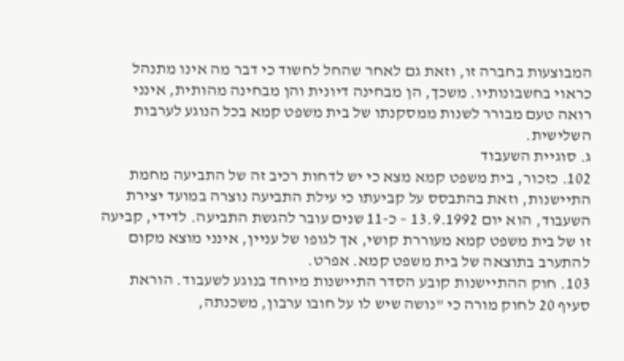המבוצעות בחברה זו, וזאת גם לאחר שהחל לחשוד כי דבר מה אינו מתנהל כראוי בחשבונותיו. משכך, הן מבחינה דיונית והן מבחינה מהותית, אינני רואה טעם מבורר לשנות ממסקנתו של בית משפט קמא בכל הנוגע לערבות השלישית.
ג. סוגיית השעבוד
102. כזכור, בית משפט קמא מצא כי יש לדחות רכיב זה של התביעה מחמת התיישנות, וזאת בהתבסס על קביעתו כי עילת התביעה נוצרה במועד יצירת השעבוד, הוא יום 13.9.1992 – כ-11 שנים עובר להגשת התביעה. לדידי, קביעה זו של בית משפט קמא מעוררת קושי, אך לגופו של עניין, אינני מוצא מקום להתערב בתוצאה של בית משפט קמא. אפרט.
103. חוק ההתיישנות קובע הסדר התיישנות מיוחד בנוגע לשעבוד. הוראת סעיף 20 לחוק מורה כי "נושה שיש לו על חובו ערבון, משכנתה,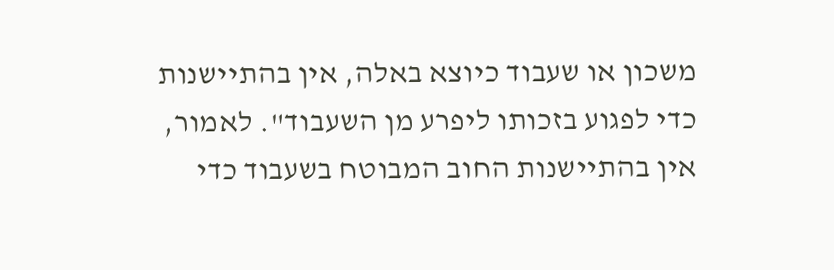משכון או שעבוד כיוצא באלה, אין בהתיישנות כדי לפגוע בזכותו ליפרע מן השעבוד". לאמור, אין בהתיישנות החוב המבוטח בשעבוד כדי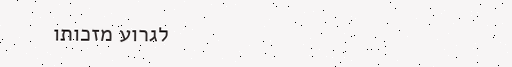לגרוע מזכותו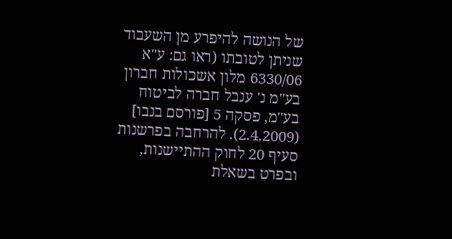של הנושה להיפרע מן השעבוד שניתן לטובתו (ראו גם: ע"א 6330/06 מלון אשכולות חברון בע"מ נ' ענבל חברה לביטוח בע"מ, פסקה 5 [פורסם בנבו] (2.4.2009). להרחבה בפרשנות סעיף 20 לחוק ההתיישנות, ובפרט בשאלת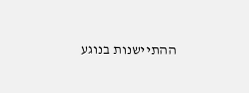ההתיישנות בנוגע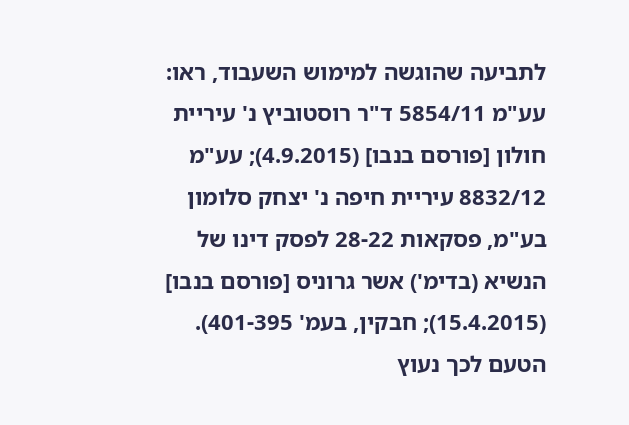לתביעה שהוגשה למימוש השעבוד, ראו: עע"מ 5854/11 ד"ר רוסטוביץ נ' עיריית חולון [פורסם בנבו] (4.9.2015); עע"מ 8832/12 עיריית חיפה נ' יצחק סלומון בע"מ, פסקאות 28-22 לפסק דינו של הנשיא (בדימ') אשר גרוניס [פורסם בנבו] (15.4.2015); חבקין, בעמ' 401-395). הטעם לכך נעוץ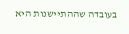בעובדה שההתיישנות היא